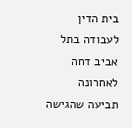בית הדין לעבודה בתל אביב דחה לאחרונה תביעה שהגישה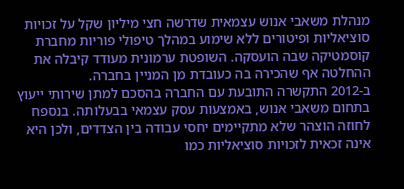מנהלת משאבי אנוש עצמאית שדרשה חצי מיליון שקל על זכויות סוציאליות ופיטורים ללא שימוע במהלך טיפולי פוריות מחברת קוסמטיקה שבה הועסקה. השופטת ערמונית מעודד קיבלה את ההחלטה אף שהכירה בה כעובדת מן המניין בחברה.
ב-2012 התקשרה התובעת עם החברה בהסכם למתן שירותי ייעוץ בתחום משאבי אנוש, באמצעות עסק עצמאי בבעלותה. בנספח לחוזה הוצהר שלא מתקיימים יחסי עבודה בין הצדדים, ולכן היא אינה זכאית לזכויות סוציאליות כמו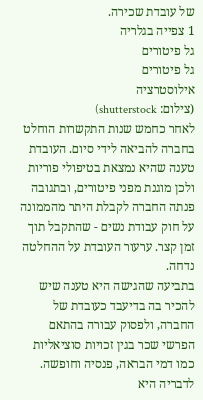של עובדת שכירה.
1 צפייה בגלריה
גל פיטורים
גל פיטורים
אילוסטרציה
(צילום: shutterstock)
לאחר כחמש שנות התקשרות הוחלט בחברה להביאה לידי סיום. העובדת טענה שהיא נמצאת בטיפולי פוריות ולכן מוגנת מפני פיטורים, ובתגובה פנתה החברה לקבלת היתר מהממונה על חוק עבודת נשים - שהתקבל תוך זמן קצר. ערעור העובדת על ההחלטה נדחה.
בתביעה שהגישה היא טענה שיש להכיר בה בדיעבד כעובדת של החברה, ולפסוק עבורה בהתאם הפרשי שכר בגין זכויות סוציאליות כמו דמי הבראה, פנסיה וחופשה. לדבריה היא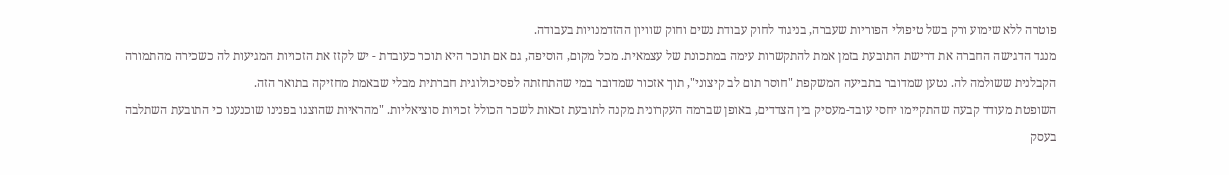פוטרה ללא שימוע ורק בשל טיפולי הפוריות שעברה, בניגוד לחוק עבודת נשים וחוק שוויון ההזדמנויות בעבודה.
מנגד הדגישה החברה את דרישת התובעת בזמן אמת להתקשרות עימה במתכונת של עצמאית. מכל מקום, הוסיפה, גם אם תוכר היא תוכר כעובדת - יש לקזז את הזכויות המגיעות לה כשכירה מהתמורה הקבלנית ששולמה לה. נטען שמדובר בתביעה המשקפת "חוסר תום לב קיצוני", תוך אזכור שמדובר במי שהתחזתה לפסיכולוגית חברתית מבלי שבאמת מחזיקה בתואר הזה.
השופטת מעודד קבעה שהתקיימו יחסי עובד-מעסיק בין הצדדים, באופן שברמה העקרונית מקנה לתובעת זכאות לשכר הכולל זכויות סוציאליות. "מהראיות שהוצגו בפנינו שוכנענו כי התובעת השתלבה בעסק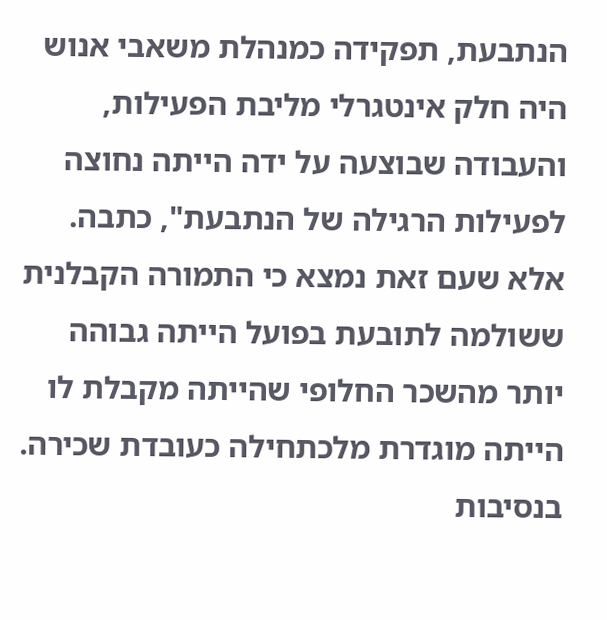הנתבעת, תפקידה כמנהלת משאבי אנוש היה חלק אינטגרלי מליבת הפעילות, והעבודה שבוצעה על ידה הייתה נחוצה לפעילות הרגילה של הנתבעת", כתבה.
אלא שעם זאת נמצא כי התמורה הקבלנית ששולמה לתובעת בפועל הייתה גבוהה יותר מהשכר החלופי שהייתה מקבלת לו הייתה מוגדרת מלכתחילה כעובדת שכירה. בנסיבות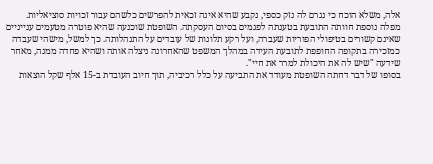אלה, משלא הוכח כי נגרם לה נזק כספי, נקבע שהיא אינה זכאית להפרשים כלשהם עבור זכויות סוציאליות.
מפלה נוספת חוותה התובעת בטענתה לפגמים בסיום העסקתה. השופטת שוכנעה שהיא פוטרה מטעמים ענייניים שאינם קשורים בטיפולי הפוריות שעברה, ועל רקע תלונות של עובדים על התנהלותה. כך למשל, מישהי שעבדה כמזכירה בתקופה החופפת לתובעת העידה במהלך המשפט שהאחרונה ניצלה אותה ושהיא פחדה ממנה, מאחר שידעה "שיש לה את היכולת למרר את חיי".
בסופו של דבר דחתה השופטת מעודד את התביעה על כלל רכיביה, תוך חיוב העובדת ב-15 אלף שקל הוצאות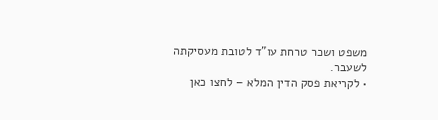משפט ושכר טרחת עו"ד לטובת מעסיקתה לשעבר.
• לקריאת פסק הדין המלא – לחצו כאן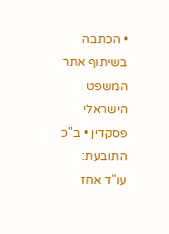• הכתבה בשיתוף אתר המשפט הישראלי פסקדין • ב"כ התובעת: עו"ד אחז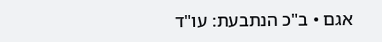אגם • ב"כ הנתבעת: עו"ד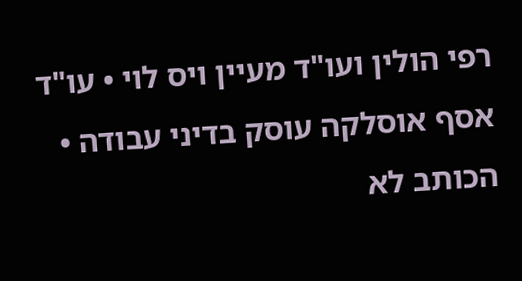רפי הולין ועו"ד מעיין ויס לוי • עו"ד אסף אוסלקה עוסק בדיני עבודה • הכותב לא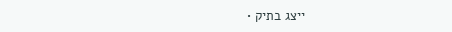ייצג בתיק •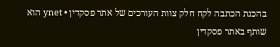בהכנת הכתבה לקח חלק צוות העורכים של אתר פסקדין • ynet הוא שותף באתר פסקדין